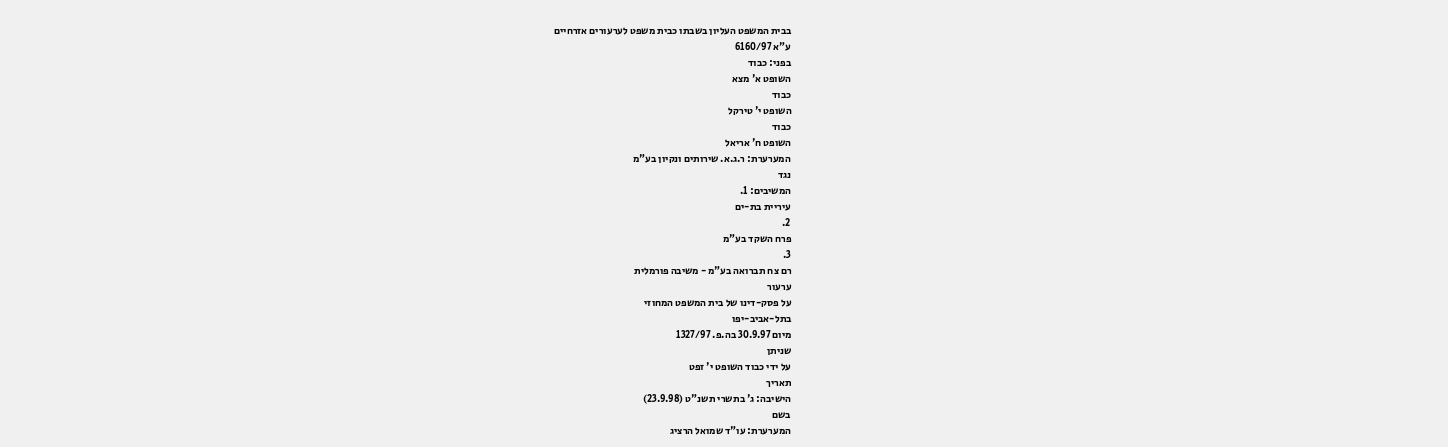בבית המשפט העליון בשבתו כבית משפט לערעורים אזרחיים
ע"א 6160/97
בפני: כבוד
השופט א' מצא
כבוד
השופט י' טירקל
כבוד
השופט ח' אריאל
המערערת: ר.ג.א. שירותים ונקיון בע"מ
נגד
המשיבים: 1.
עיריית בת-ים
2.
פרח השקד בע"מ
3.
רם צח תברואה בע"מ - משיבה פורמלית
ערעור
על פסק-דינו של בית המשפט המחוזי
בתל-אביב-יפו
מיום 30.9.97 בה.פ. 1327/97
שניתן
על ידי כבוד השופט י' זפט
תאריך
הישיבה: ג' בתשרי תשנ"ט (23.9.98)
בשם
המערערת: עו"ד שמואל הרציג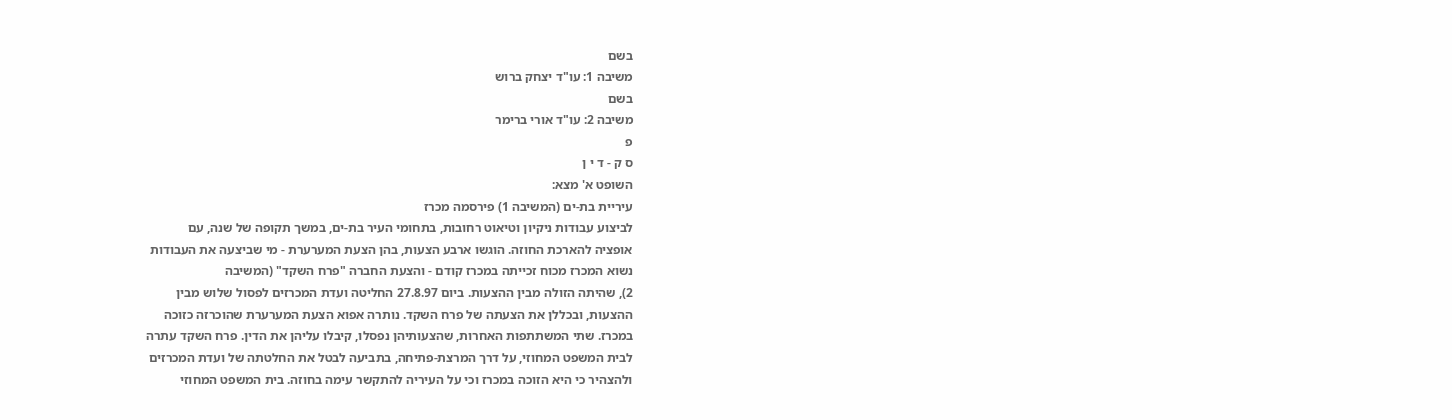בשם
משיבה 1: עו"ד יצחק ברוש
בשם
משיבה 2: עו"ד אורי ברימר
פ
ס ק - ד י ן
השופט א' מצא:
עיריית בת-ים (המשיבה 1) פירסמה מכרז
לביצוע עבודות ניקיון וטיאוט רחובות, בתחומי העיר בת-ים, במשך תקופה של שנה, עם
אופציה להארכת החוזה. הוגשו ארבע הצעות, בהן הצעת המערערת - מי שביצעה את העבודות
נשוא המכרז מכוח זכייתה במכרז קודם - והצעת החברה "פרח השקד" (המשיבה
2), שהיתה הזולה מבין ההצעות. ביום 27.8.97 החליטה ועדת המכרזים לפסול שלוש מבין
ההצעות, ובכללן את הצעתה של פרח השקד. נותרה אפוא הצעת המערערת שהוכרזה כזוכה
במכרז. שתי המשתתפות האחרות, שהצעותיהן נפסלו, קיבלו עליהן את הדין. פרח השקד עתרה
לבית המשפט המחוזי, על דרך המרצת-פתיחה, בתביעה לבטל את החלטתה של ועדת המכרזים
ולהצהיר כי היא הזוכה במכרז וכי על העיריה להתקשר עימה בחוזה. בית המשפט המחוזי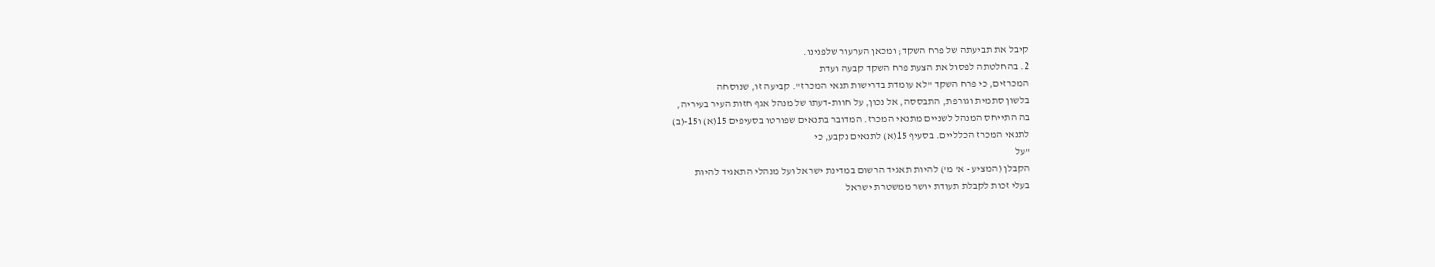קיבל את תביעתה של פרח השקד; ומכאן הערעור שלפנינו.
2. בהחלטתה לפסול את הצעת פרח השקד קבעה ועדת
המכרזים, כי פרח השקד "לא עומדת בדרישות תנאי המכרז". קביעה זו, שנוסחה
בלשון סתמית וגורפת, התבססה, אל נכון, על חוות-דעתו של מנהל אגף חזות העיר בעיריה,
בה התייחס המנהל לשניים מתנאי המכרז. המדובר בתנאים שפורטו בסעיפים 15(א) ו15-(ב)
לתנאי המכרז הכלליים. בסעיף 15(א) לתנאים נקבע, כי
"על
הקבלן (המציע - א' מ') להיות תאגיד הרשום במדינת ישראל ועל מנהלי התאגיד להיות
בעלי זכות לקבלת תעודת יושר ממשטרת ישראל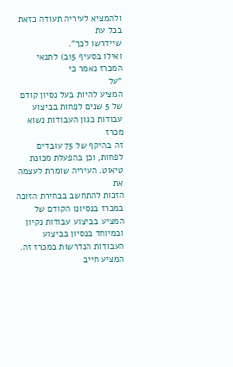ולהמציא לעיריה תעודה כזאת בכל עת
שיידרשו לכך".
ואילו בסעיף 15ב) לתנאי המכרז נאמר כי
"על
המציע להיות בעל נסיון קודם של 5 שנים לפחות בביצוע עבודות כגון העבודות נשוא מכרז
זה בהיקף של 75 עובדים לפחות, וכן בהפעלת מכונת טיאוט. העיריה שומרת לעצמה את
הזכות להתחשב בבחירת הזוכה במכרז בנסיונו הקודם של המציע בביצוע עבודות נקיון
ובמיוחד בנסיון בביצוע העבודות הנדרשות במכרז זה. המציע חייב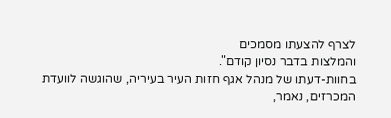לצרף להצעתו מסמכים
והמלצות בדבר נסיון קודם".
בחוות-דעתו של מנהל אגף חזות העיר בעיריה, שהוגשה לוועדת
המכרזים, נאמר,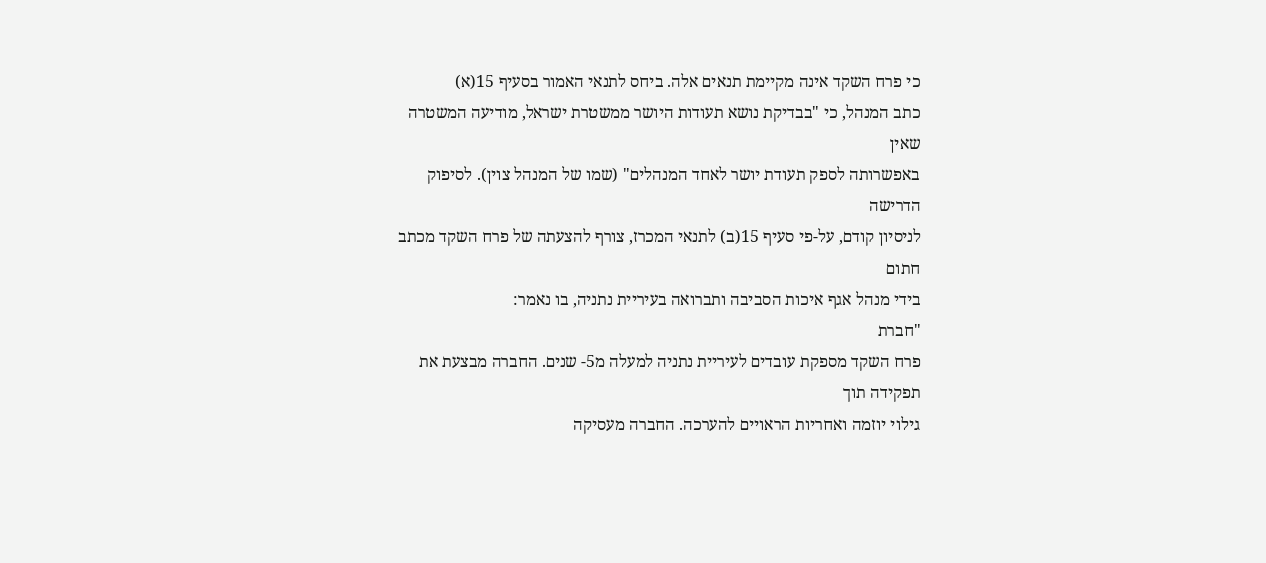כי פרח השקד אינה מקיימת תנאים אלה. ביחס לתנאי האמור בסעיף 15(א)
כתב המנהל, כי "בבדיקת נושא תעודות היושר ממשטרת ישראל, מודיעה המשטרה שאין
באפשרותה לספק תעודת יושר לאחד המנהלים" (שמו של המנהל צוין). לסיפוק הדרישה
לניסיון קודם, על-פי סעיף 15(ב) לתנאי המכרז, צורף להצעתה של פרח השקד מכתב חתום
בידי מנהל אגף איכות הסביבה ותברואה בעיריית נתניה, בו נאמר:
"חברת
פרח השקד מספקת עובדים לעיריית נתניה למעלה מ5- שנים. החברה מבצעת את תפקידה תוך
גילוי יוזמה ואחריות הראויים להערכה. החברה מעסיקה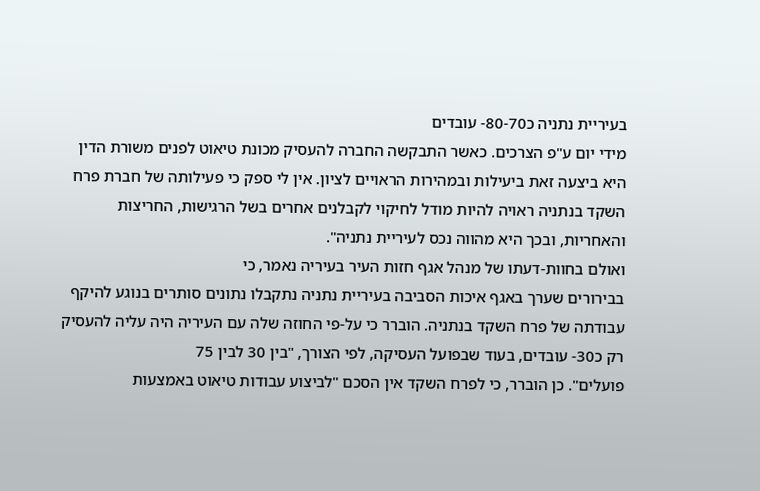בעיריית נתניה כ80-70- עובדים
מידי יום ע"פ הצרכים. כאשר התבקשה החברה להעסיק מכונת טיאוט לפנים משורת הדין
היא ביצעה זאת ביעילות ובמהירות הראויים לציון. אין לי ספק כי פעילותה של חברת פרח
השקד בנתניה ראויה להיות מודל לחיקוי לקבלנים אחרים בשל הרגישות, החריצות
והאחריות, ובכך היא מהווה נכס לעיריית נתניה".
ואולם בחוות-דעתו של מנהל אגף חזות העיר בעיריה נאמר, כי
בבירורים שערך באגף איכות הסביבה בעיריית נתניה נתקבלו נתונים סותרים בנוגע להיקף
עבודתה של פרח השקד בנתניה. הוברר כי על-פי החוזה שלה עם העיריה היה עליה להעסיק
רק כ30- עובדים, בעוד שבפועל העסיקה, לפי הצורך, "בין 30 לבין 75
פועלים". כן הוברר, כי לפרח השקד אין הסכם "לביצוע עבודות טיאוט באמצעות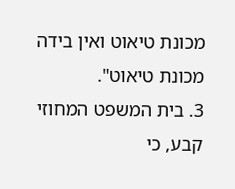מכונת טיאוט ואין בידה מכונת טיאוט".
3. בית המשפט המחוזי קבע, כי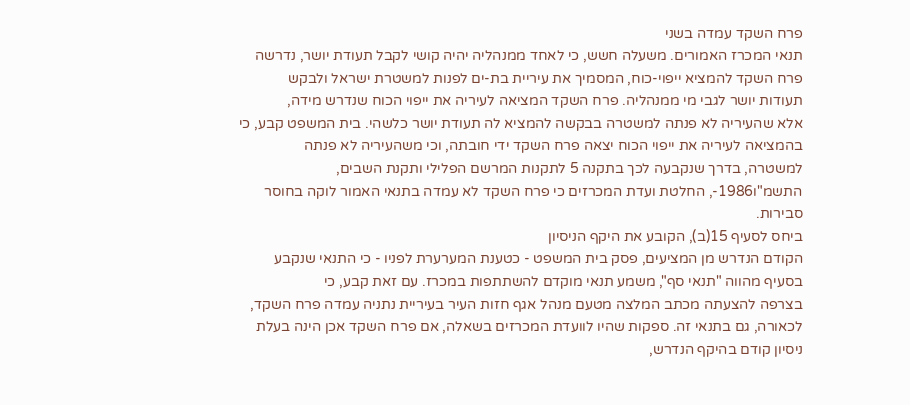פרח השקד עמדה בשני
תנאי המכרז האמורים. משעלה חשש, כי לאחד ממנהליה יהיה קושי לקבל תעודת יושר, נדרשה
פרח השקד להמציא ייפוי-כוח, המסמיך את עיריית בת-ים לפנות למשטרת ישראל ולבקש
תעודות יושר לגבי מי ממנהליה. פרח השקד המציאה לעיריה את ייפוי הכוח שנדרש מידה,
אלא שהעיריה לא פנתה למשטרה בבקשה להמציא לה תעודת יושר כלשהי. בית המשפט קבע, כי
בהמציאה לעיריה את ייפוי הכוח יצאה פרח השקד ידי חובתה, וכי משהעיריה לא פנתה
למשטרה, בדרך שנקבעה לכך בתקנה 5 לתקנות המרשם הפלילי ותקנת השבים,
התשמ"ו1986-, החלטת ועדת המכרזים כי פרח השקד לא עמדה בתנאי האמור לוקה בחוסר
סבירות.
ביחס לסעיף 15(ב), הקובע את היקף הניסיון
הקודם הנדרש מן המציעים, פסק בית המשפט - כטענת המערערת לפניו - כי התנאי שנקבע
בסעיף מהווה "תנאי סף", משמע תנאי מוקדם להשתתפות במכרז. עם זאת קבע, כי
בצרפה להצעתה מכתב המלצה מטעם מנהל אגף חזות העיר בעיריית נתניה עמדה פרח השקד,
לכאורה, גם בתנאי זה. ספקות שהיו לוועדת המכרזים בשאלה, אם פרח השקד אכן הינה בעלת
ניסיון קודם בהיקף הנדרש,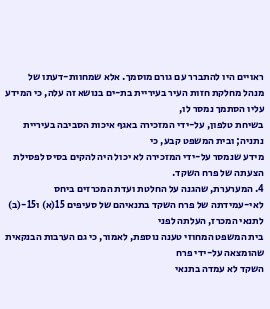ראויים היו להתברר עם גורם מוסמך. אלא שמחוות-דעתו של
מנהל מחלקת חזות העיר בעיריית בת-ים בנושא זה עלה, כי המידע עליו הסתמך נמסר לו,
בשיחת טלפון, על-ידי המזכירה באגף איכות הסביבה בעיריית נתניה; ובית המשפט קבע, כי
מידע שנמסר על-ידי המזכירה לא יכול היה להקים בסיס לפסילת הצעתה של פרח השקד.
4. המערערת, שהגנה על החלטת ועדת המכרזים ביחס
לאי-עמידתה של פרח השקד בתנאיהם של סעיפים 15(א) ו15-(ב) לתנאי המכרז, העלתה לפני
בית המשפט המחוזי טענה נוספת, לאמור, כי גם הערבות הבנקאית שהומצאה על-ידי פרח
השקד לא עמדה בתנאי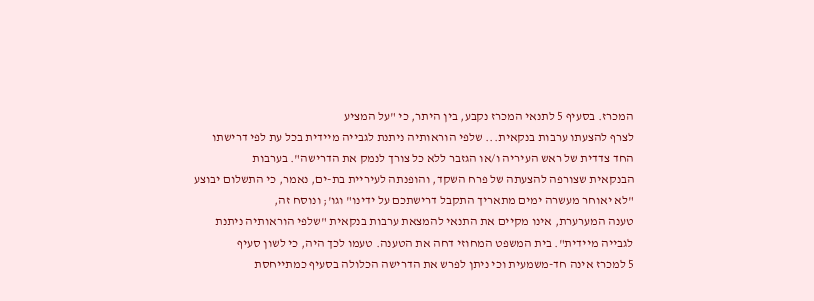המכרז. בסעיף 5 לתנאי המכרז נקבע, בין היתר, כי "על המציע
לצרף להצעתו ערבות בנקאית... שלפי הוראותיה ניתנת לגבייה מיידית בכל עת לפי דרישתו
החד צדדית של ראש העיריה ו/או הגזבר ללא כל צורך לנמק את הדרישה". בערבות
הבנקאית שצורפה להצעתה של פרח השקד, והופנתה לעיריית בת-ים, נאמר, כי התשלום יבוצע
"לא יאוחר מעשרה ימים מתאריך התקבל דרישתכם על ידינו" וגו'; ונוסח זה,
טענה המערערת, אינו מקיים את התנאי להמצאת ערבות בנקאית "שלפי הוראותיה ניתנת
לגבייה מיידית". בית המשפט המחוזי דחה את הטענה. טעמו לכך היה, כי לשון סעיף
5 למכרז אינה חד-משמעית וכי ניתן לפרש את הדרישה הכלולה בסעיף כמתייחסת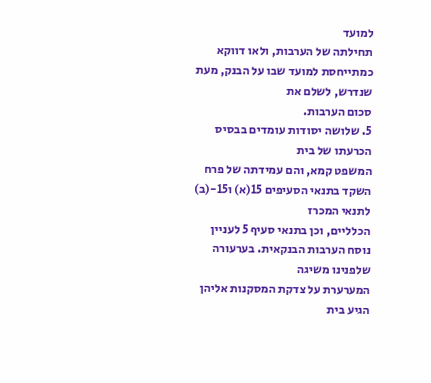למועד
תחילתה של הערבות, ולאו דווקא כמתייחסת למועד שבו על הבנק, מעת שנדרש, לשלם את
סכום הערבות.
5. שלושה יסודות עומדים בבסיס הכרעתו של בית
המשפט קמא, והם עמידתה של פרח השקד בתנאי הסעיפים 15(א) ו15-(ב) לתנאי המכרז
הכלליים, וכן בתנאי סעיף 5 לעניין נוסח הערבות הבנקאית. בערעורה שלפנינו משיגה
המערערת על צדקת המסקנות אליהן הגיע בית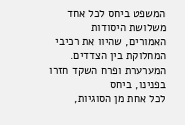המשפט ביחס לכל אחד משלושת היסודות
האמורים, שהיוו את רכיבי המחלוקת בין הצדדים. המערערת ופרח השקד חזרו בפנינו, ביחס
לכל אחת מן הסוגיות,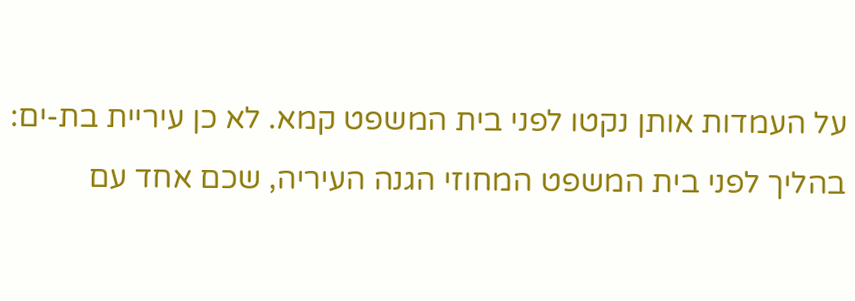על העמדות אותן נקטו לפני בית המשפט קמא. לא כן עיריית בת-ים:
בהליך לפני בית המשפט המחוזי הגנה העיריה, שכם אחד עם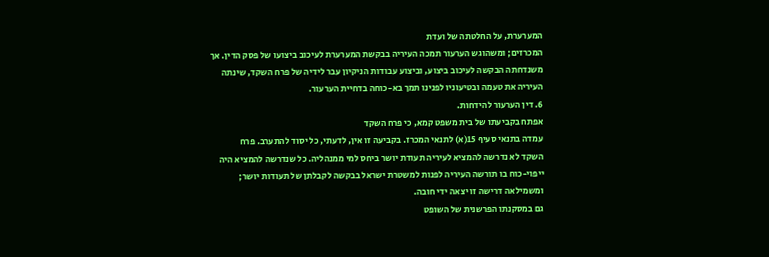המערערת, על החלטתה של ועדת
המכרזים; ומשהוגש הערעור תמכה העיריה בבקשת המערערת לעיכוב ביצועו של פסק הדין. אך
משנדחתה הבקשה לעיכוב ביצוע, וביצוע עבודות הניקיון עבר לידיה של פרח השקד, שינתה
העיריה את טעמה ובטיעוניו לפנינו תמך בא-כוחה בדחיית הערעור.
6. דין הערעור להידחות.
אפתח בקביעתו של בית משפט קמא, כי פרח השקד
עמדה בתנאי סעיף 15(א) לתנאי המכרז. בקביעה זו אין, לדעתי, כל יסוד להתערב. פרח
השקד לא נדרשה להמציא לעיריה תעודת יושר ביחס למי ממנהליה. כל שנדרשה להמציא היה
ייפוי-כוח בו תורשה העיריה לפנות למשטרת ישראל בבקשה לקבלתן של תעודות יושר;
ומשמילאה דרישה זו יצאה ידי חובה.
גם במסקנתו הפרשנית של השופט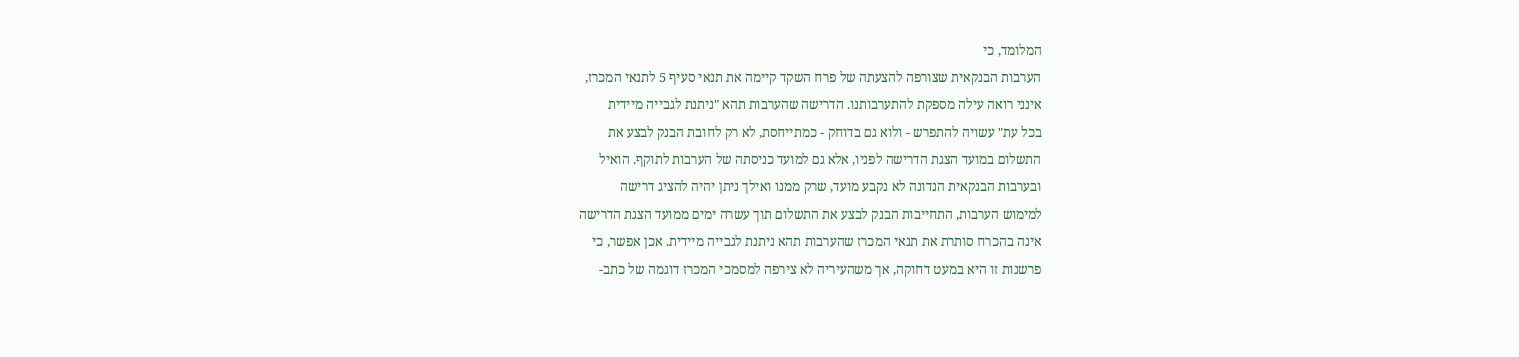המלומד, כי
הערבות הבנקאית שצורפה להצעתה של פרח השקד קיימה את תנאי סעיף 5 לתנאי המכרז,
אינני רואה עילה מספקת להתערבותנו. הדרישה שהערבות תהא "ניתנת לגבייה מיידית
בכל עת" עשויה להתפרש - ולוא גם בדוחק - כמתייחסת, לא רק לחובת הבנק לבצע את
התשלום במועד הצגת הדרישה לפניו, אלא גם למועד כניסתה של הערבות לתוקף. הואיל
ובערבות הבנקאית הנדונה לא נקבע מועד, שרק ממנו ואילך ניתן יהיה להציג דרישה
למימוש הערבות, התחייבות הבנק לבצע את התשלום תוך עשרה ימים ממועד הצגת הדרישה
אינה בהכרח סותרת את תנאי המכרז שהערבות תהא ניתנת לגבייה מיידית. אכן אפשר, כי
פרשנות זו היא במעט דחוקה, אך משהעיריה לא צירפה למסמכי המכרז דוגמה של כתב-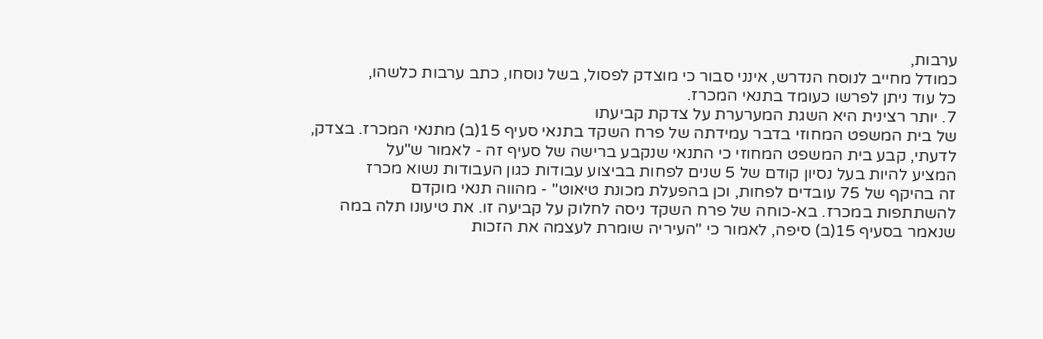ערבות,
כמודל מחייב לנוסח הנדרש, אינני סבור כי מוצדק לפסול, בשל נוסחו, כתב ערבות כלשהו,
כל עוד ניתן לפרשו כעומד בתנאי המכרז.
7. יותר רצינית היא השגת המערערת על צדקת קביעתו
של בית המשפט המחוזי בדבר עמידתה של פרח השקד בתנאי סעיף 15(ב) מתנאי המכרז. בצדק,
לדעתי, קבע בית המשפט המחוזי כי התנאי שנקבע ברישה של סעיף זה - לאמור ש"על
המציע להיות בעל נסיון קודם של 5 שנים לפחות בביצוע עבודות כגון העבודות נשוא מכרז
זה בהיקף של 75 עובדים לפחות, וכן בהפעלת מכונת טיאוט" - מהווה תנאי מוקדם
להשתתפות במכרז. בא-כוחה של פרח השקד ניסה לחלוק על קביעה זו. את טיעונו תלה במה
שנאמר בסעיף 15(ב) סיפה, לאמור כי "העיריה שומרת לעצמה את הזכות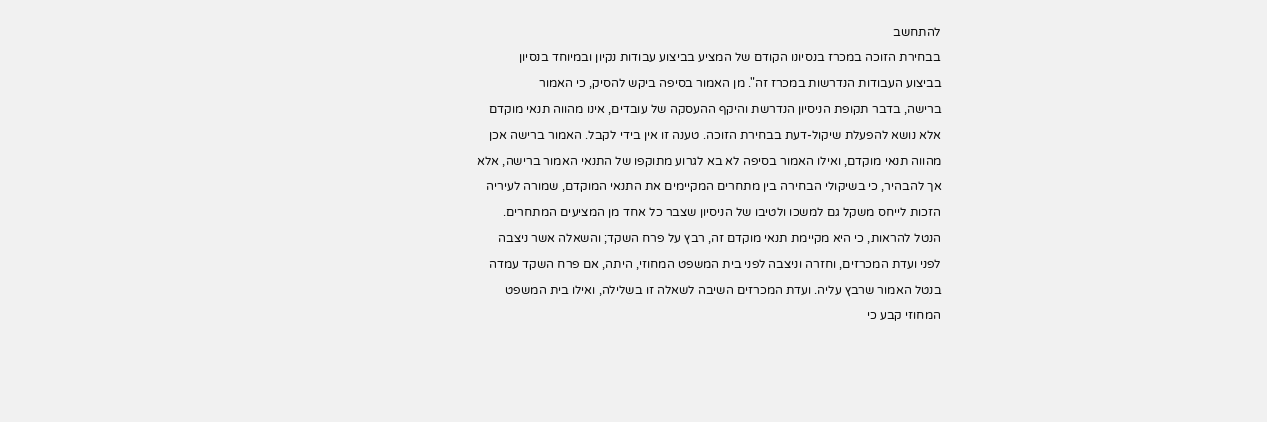להתחשב
בבחירת הזוכה במכרז בנסיונו הקודם של המציע בביצוע עבודות נקיון ובמיוחד בנסיון
בביצוע העבודות הנדרשות במכרז זה". מן האמור בסיפה ביקש להסיק, כי האמור
ברישה, בדבר תקופת הניסיון הנדרשת והיקף ההעסקה של עובדים, אינו מהווה תנאי מוקדם
אלא נושא להפעלת שיקול-דעת בבחירת הזוכה. טענה זו אין בידי לקבל. האמור ברישה אכן
מהווה תנאי מוקדם, ואילו האמור בסיפה לא בא לגרוע מתוקפו של התנאי האמור ברישה, אלא
אך להבהיר, כי בשיקולי הבחירה בין מתחרים המקיימים את התנאי המוקדם, שמורה לעיריה
הזכות לייחס משקל גם למשכו ולטיבו של הניסיון שצבר כל אחד מן המציעים המתחרים.
הנטל להראות, כי היא מקיימת תנאי מוקדם זה, רבץ על פרח השקד; והשאלה אשר ניצבה
לפני ועדת המכרזים, וחזרה וניצבה לפני בית המשפט המחוזי, היתה, אם פרח השקד עמדה
בנטל האמור שרבץ עליה. ועדת המכרזים השיבה לשאלה זו בשלילה, ואילו בית המשפט
המחוזי קבע כי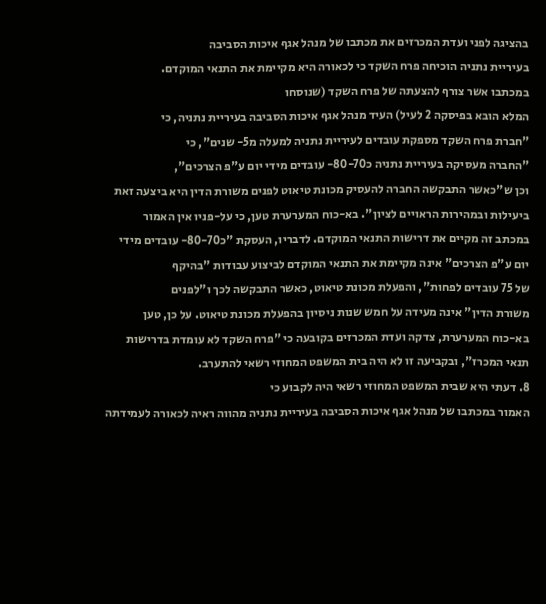בהציגה לפני ועדת המכרזים את מכתבו של מנהל אגף איכות הסביבה
בעיריית נתניה הוכיחה פרח השקד כי לכאורה היא מקיימת את התנאי המוקדם.
במכתבו אשר צורף להצעתה של פרח השקד (שנוסחו
המלא הובא בפיסקה 2 לעיל) העיד מנהל אגף איכות הסביבה בעיריית נתניה, כי
"חברת פרח השקד מספקת עובדים לעיריית נתניה למעלה מ5- שנים", כי
"החברה מעסיקה בעיריית נתניה כ80-70- עובדים מידי יום ע"פ הצרכים",
וכן ש"כאשר התבקשה החברה להעסיק מכונת טיאוט לפנים משורת הדין היא ביצעה זאת
ביעילות ובמהירות הראויים לציון". בא-כוח המערערת טען, כי על-פניו אין האמור
במכתב זה מקיים את דרישות התנאי המוקדם. לדבריו, העסקת "כ80-70- עובדים מידי
יום ע"פ הצרכים" אינה מקיימת את התנאי המוקדם לביצוע עבודות "בהיקף
של 75 עובדים לפחות", והפעלת מכונת טיאוט, כאשר התבקשה לכך ו"לפנים
משורת הדין" אינה מעידה על חמש שנות ניסיון בהפעלת מכונת טיאוט. על כן, טען
בא-כוח המערערת, צדקה ועדת המכרזים בקובעה כי "פרח השקד לא עומדת בדרישות
תנאי המכרז", ובקביעה זו לא היה בית המשפט המחוזי רשאי להתערב.
8. דעתי היא שבית המשפט המחוזי רשאי היה לקבוע כי
האמור במכתבו של מנהל אגף איכות הסביבה בעיריית נתניה מהווה ראיה לכאורה לעמידתה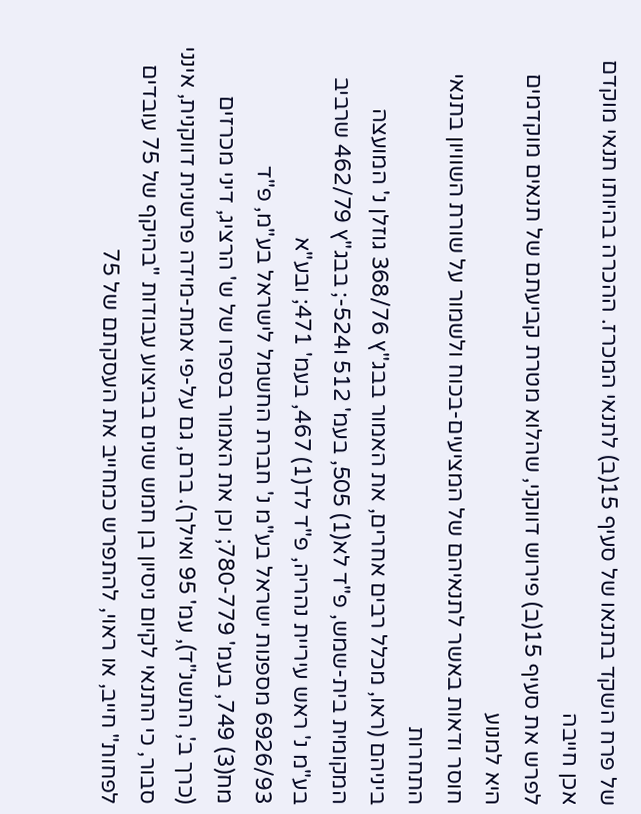של פרח השקד בתנאו של סעיף 15(ב) לתנאי המכרז. ההכרה בהיותו תנאי מוקדם אכן חייבה
לפרש את סעיף 15(ב) פירוש דווקני, שהלוא מטרת קביעתם של תנאים מוקדמים היא למנוע
חוסר ודאות באשר לתנאיהם של המציעים-בכוח ולשמור על שורת השוויון בתנאי התחרות
ביניהם (ראו, מכלל רבים אחרים, את האמור בבג"ץ 368/76 גוזלן נ' המועצה
המקומית בית-שמש, פ"ד לא(1) 505, בעמ' 512 ו524-; בבג"ץ 462/79 שרביב
בע"מ נ' ראש עיריית נהריה, פ"ד לד(1) 467, בעמ' 471; ובע"א
6926/93 מספנות ישראל בע"מ נ' חברת החשמל לישראל בע"מ, פ"ד
מח(3) 749, בעמ' 780-779; וכן את האמור בספרו של ש' הרציג, דיני מכרזים
(כרך ב', התשנ"ד), עמ' 95 ואילך). ברם, גם על-פי אמת-מידה פרשנית דווקנית, אינני
סבור, כי התנאי לקיום ניסיון בן חמש שנים בביצוע עבודות "בהיקף של 75 עובדים
לפחות" חייב, או ראוי, להתפרש כמחייב את העסקתם של 75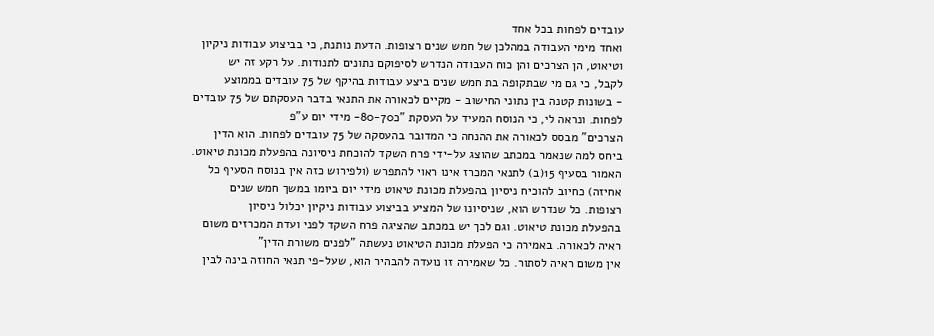עובדים לפחות בכל אחד
ואחד מימי העבודה במהלכן של חמש שנים רצופות. הדעת נותנת, כי בביצוע עבודות ניקיון
וטיאוט, הן הצרכים והן כוח העבודה הנדרש לסיפוקם נתונים לתנודות. על רקע זה יש
לקבל, כי גם מי שבתקופה בת חמש שנים ביצע עבודות בהיקף של 75 עובדים בממוצע
- בשונות קטנה בין נתוני החישוב - מקיים לכאורה את התנאי בדבר העסקתם של 75 עובדים
לפחות. ונראה לי, כי הנוסח המעיד על העסקת "כ80-70- מידי יום ע"פ
הצרכים" מבסס לכאורה את ההנחה כי המדובר בהעסקה של 75 עובדים לפחות. הוא הדין
ביחס למה שנאמר במכתב שהוצג על-ידי פרח השקד להוכחת ניסיונה בהפעלת מכונת טיאוט.
האמור בסעיף 15(ב) לתנאי המכרז אינו ראוי להתפרש (ולפירוש כזה אין בנוסח הסעיף כל
אחיזה) כחיוב להוכיח ניסיון בהפעלת מכונת טיאוט מידי יום ביומו במשך חמש שנים
רצופות. כל שנדרש הוא, שניסיונו של המציע בביצוע עבודות ניקיון יכלול ניסיון
בהפעלת מכונת טיאוט. וגם לכך יש במכתב שהציגה פרח השקד לפני ועדת המכרזים משום
ראיה לכאורה. באמירה כי הפעלת מכונת הטיאוט נעשתה "לפנים משורת הדין"
אין משום ראיה לסתור. כל שאמירה זו נועדה להבהיר הוא, שעל-פי תנאי החוזה בינה לבין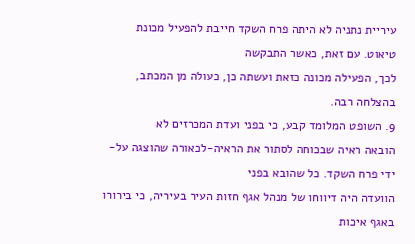עיריית נתניה לא היתה פרח השקד חייבת להפעיל מכונת טיאוט. עם זאת, כאשר התבקשה
לכך, הפעילה מכונה כזאת ועשתה כן, כעולה מן המכתב, בהצלחה רבה.
9. השופט המלומד קבע, כי בפני ועדת המכרזים לא
הובאה ראיה שבכוחה לסתור את הראיה-לכאורה שהוצגה על-ידי פרח השקד. כל שהובא בפני
הוועדה היה דיווחו של מנהל אגף חזות העיר בעיריה, כי בירורו באגף איכות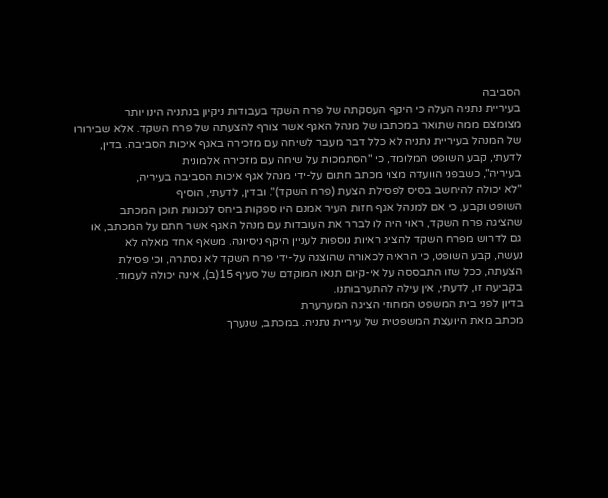הסביבה
בעיריית נתניה העלה כי היקף העסקתה של פרח השקד בעבודות ניקיון בנתניה הינו יותר
מצומצם ממה שתואר במכתבו של מנהל האגף אשר צורף להצעתה של פרח השקד. אלא שבירורו
של המנהל בעיריית נתניה לא כלל דבר מעבר לשיחה עם מזכירה באגף איכות הסביבה. בדין,
לדעתי, קבע השופט המלומד, כי "הסתמכות על שיחה עם מזכירה אלמונית
בעיריה", כשבפני הוועדה מצוי מכתב חתום על-ידי מנהל אגף איכות הסביבה בעיריה,
"לא יכולה להיחשב בסיס לפסילת הצעת (פרח השקד)". ובדין, לדעתי, הוסיף
השופט וקבע, כי אם למנהל אגף חזות העיר אמנם היו ספקות ביחס לנכונות תוכן המכתב
שהציגה פרח השקד, ראוי היה לו לברר את העובדות עם מנהל האגף אשר חתם על המכתב, או
גם לדרוש מפרח השקד להציג ראיות נוספות לעניין היקף ניסיונה. משאף אחד מאלה לא
נעשה, קבע השופט, כי הראיה לכאורה שהוצגה על-ידי פרח השקד לא נסתרה, וכי פסילת
הצעתה, ככל שזו התבססה על אי-קיום תנאו המוקדם של סעיף 15(ב), אינה יכולה לעמוד.
בקביעה זו, לדעתי, אין עילה להתערבותנו.
בדיון לפני בית המשפט המחוזי הציגה המערערת
מכתב מאת היועצת המשפטית של עיריית נתניה. במכתב, שנערך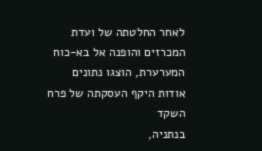לאחר החלטתה של ועדת
המכרזים והופנה אל בא-כוח המערערת, הוצגו נתונים אודות היקף העסקתה של פרח השקד
בנתניה,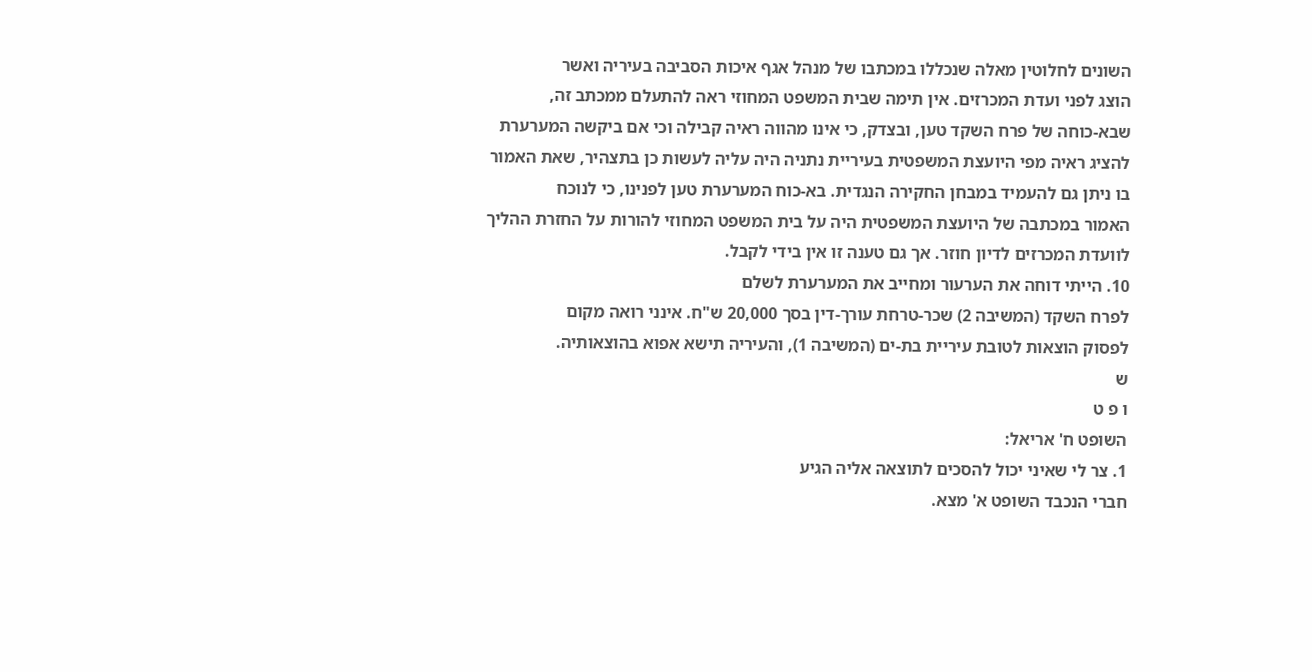השונים לחלוטין מאלה שנכללו במכתבו של מנהל אגף איכות הסביבה בעיריה ואשר
הוצג לפני ועדת המכרזים. אין תימה שבית המשפט המחוזי ראה להתעלם ממכתב זה,
שבא-כוחה של פרח השקד טען, ובצדק, כי אינו מהווה ראיה קבילה וכי אם ביקשה המערערת
להציג ראיה מפי היועצת המשפטית בעיריית נתניה היה עליה לעשות כן בתצהיר, שאת האמור
בו ניתן גם להעמיד במבחן החקירה הנגדית. בא-כוח המערערת טען לפנינו, כי לנוכח
האמור במכתבה של היועצת המשפטית היה על בית המשפט המחוזי להורות על החזרת ההליך
לוועדת המכרזים לדיון חוזר. אך גם טענה זו אין בידי לקבל.
10. הייתי דוחה את הערעור ומחייב את המערערת לשלם
לפרח השקד (המשיבה 2) שכר-טרחת עורך-דין בסך 20,000 ש"ח. אינני רואה מקום
לפסוק הוצאות לטובת עיריית בת-ים (המשיבה 1), והעיריה תישא אפוא בהוצאותיה.
ש
ו פ ט
השופט ח' אריאל:
1. צר לי שאיני יכול להסכים לתוצאה אליה הגיע
חברי הנכבד השופט א' מצא.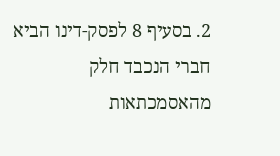2. בסעיף 8 לפסק-דינו הביא חברי הנכבד חלק
מהאסמכתאות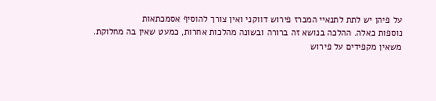על פיהן יש לתת לתנאיי המכרז פירוש דווקני ואין צורך להוסיף אסמכתאות
נוספות כאלה. ההלכה בנושא זה ברורה ובשונה מהלכות אחרות, כמעט שאין בה מחלוקת.
משאין מקפידים על פירוש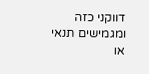דווקני כזה ומגמישים תנאי או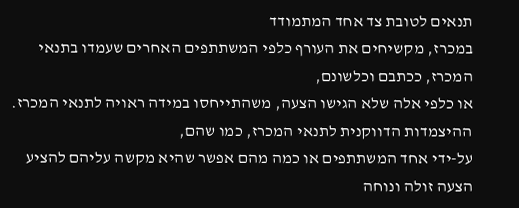תנאים לטובת צד אחד המתמודד
במכרז, מקשיחים את העורף כלפי המשתתפים האחרים שעמדו בתנאי המכרז, ככתבם וכלשונם,
או כלפי אלה שלא הגישו הצעה, משהתייחסו במידה ראויה לתנאי המכרז.
ההיצמדות הדווקנית לתנאי המכרז, כמו שהם,
על-ידי אחד המשתתפים או כמה מהם אפשר שהיא מקשה עליהם להציע הצעה זולה ונוחה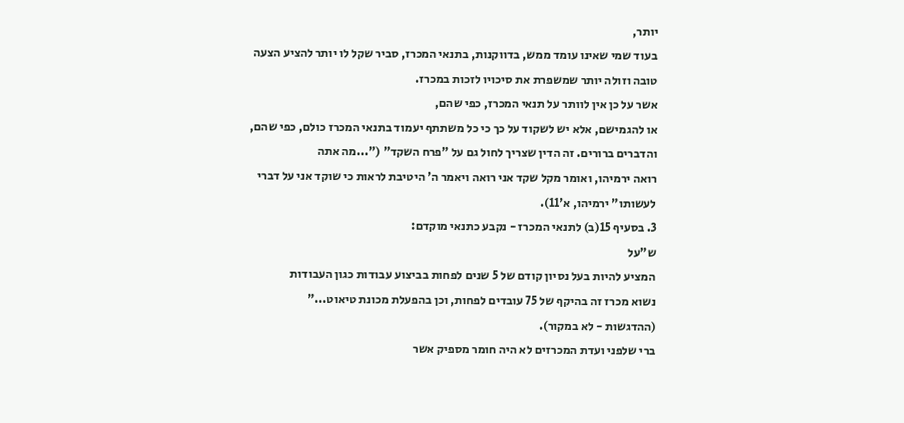יותר,
בעוד שמי שאינו עומד ממש, בדווקנות, בתנאי המכרז, סביר שקל לו יותר להציע הצעה
טובה וזולה יותר שמשפרת את סיכויו לזכות במכרז.
אשר על כן אין לוותר על תנאי המכרז, כפי שהם,
או להגמישם, אלא יש לשקוד על כך כי כל משתתף יעמוד בתנאי המכרז כולם, כפי שהם,
והדברים ברורים. זה הדין שצריך לחול גם על "פרח השקד" ("...מה אתה
רואה ירמיהו, ואומר מקל שקד אני רואה ויאמר ה' היטיבת לראות כי שוקד אני על דברי
לעשותו" ירמיהו, א'11).
3. בסעיף 15(ב) לתנאי המכרז - נקבע כתנאי מוקדם:
ש"על
המציע להיות בעל נסיון קודם של 5 שנים לפחות בביצוע עבודות כגון העבודות
נשוא מכרז זה בהיקף של 75 עובדים לפחות, וכן בהפעלת מכונת טיאוט..."
(ההדגשות - לא במקור).
ברי שלפני ועדת המכרזים לא היה חומר מספיק אשר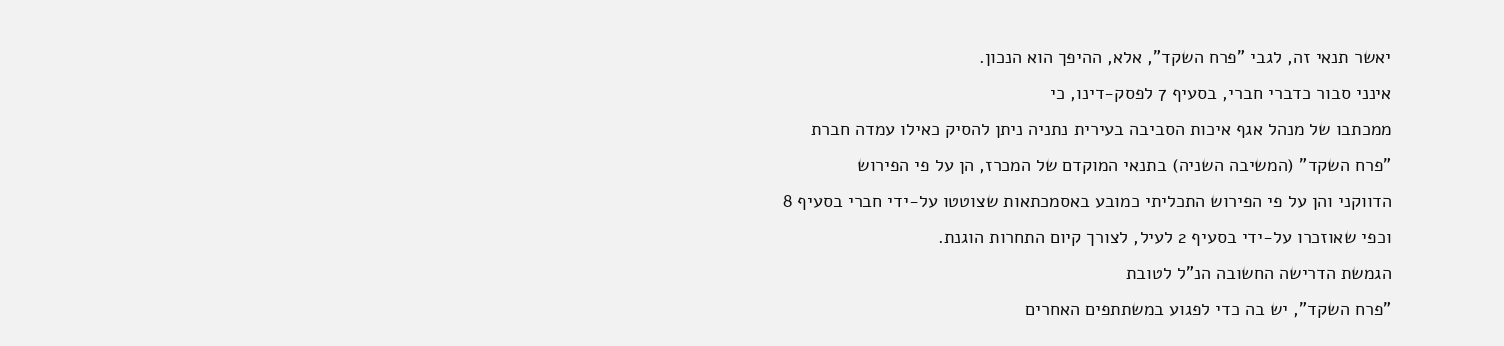יאשר תנאי זה, לגבי "פרח השקד", אלא, ההיפך הוא הנכון.
אינני סבור כדברי חברי, בסעיף 7 לפסק-דינו, כי
ממכתבו של מנהל אגף איכות הסביבה בעירית נתניה ניתן להסיק כאילו עמדה חברת
"פרח השקד" (המשיבה השניה) בתנאי המוקדם של המכרז, הן על פי הפירוש
הדווקני והן על פי הפירוש התכליתי כמובע באסמכתאות שצוטטו על-ידי חברי בסעיף 8
וכפי שאוזכרו על-ידי בסעיף 2 לעיל, לצורך קיום התחרות הוגנת.
הגמשת הדרישה החשובה הנ"ל לטובת
"פרח השקד", יש בה כדי לפגוע במשתתפים האחרים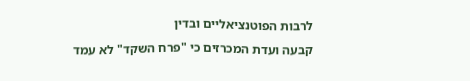לרבות הפוטנציאליים ובדין
קבעה ועדת המכרזים כי "פרח השקד" לא עמד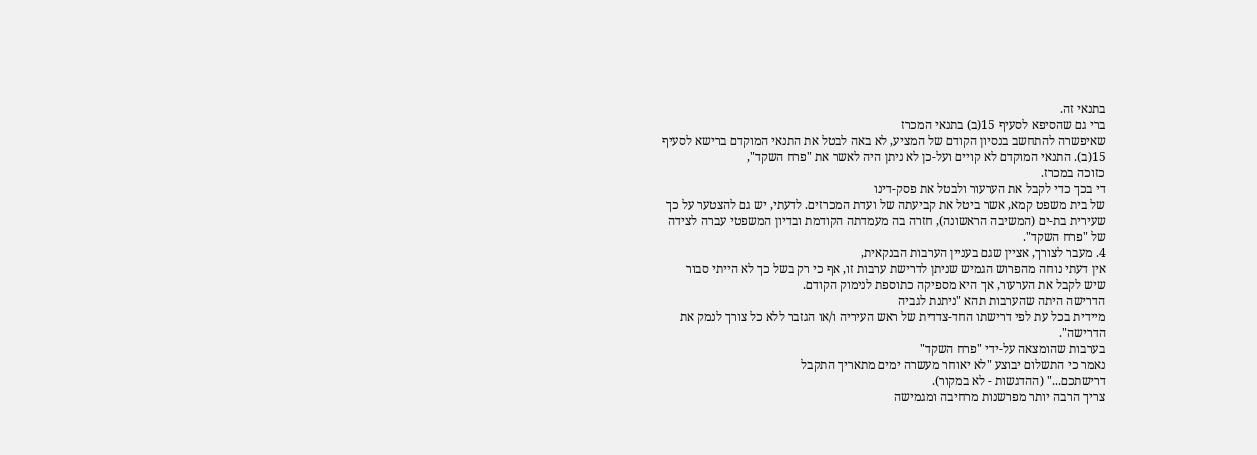בתנאי זה.
ברי גם שהסיפא לסעיף 15(ב) בתנאי המכרז
שאיפשרה להתחשב בנסיון הקודם של המציע, לא באה לבטל את התנאי המוקדם ברישא לסעיף
15(ב). התנאי המוקדם לא קויים ועל-כן לא ניתן היה לאשר את "פרח השקד",
כזוכה במכרז.
די בכך כדי לקבל את הערעור ולבטל את פסק-דינו
של בית משפט קמא, אשר ביטל את קביעתה של ועדת המכרזים. לדעתי, יש גם להצטער על כך
שעירית בת-ים (המשיבה הראשונה), חזרה בה מעמדתה הקודמת ובדיון המשפטי עברה לצידה
של "פרח השקד".
4. מעבר לצורך, אציין שגם בעניין הערבות הבנקאית,
אין דעתי נוחה מהפרוש הגמיש שניתן לדרישת ערבות זו, אף כי רק בשל כך לא הייתי סבור
שיש לקבל את הערעור, אך היא מספיקה כתוספת לנימוק הקודם.
הדרישה היתה שהערבות תהא "ניתנת לגביה
מיידית בכל עת לפי דרישתו החד-צדדית של ראש העיריה ו/או הגזבר ללא כל צורך לנמק את
הדרישה".
בערבות שהומצאה על-ידי "פרח השקד"
נאמר כי התשלום יבוצע "לא יאוחר מעשרה ימים מתאריך התקבל
דרישתכם..." (ההדגשות - לא במקור).
צריך הרבה יותר מפרשנות מרחיבה ומגמישה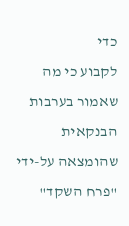כדי
לקבוע כי מה שאמור בערבות הבנקאית שהומצאה על-ידי "פרח השקד"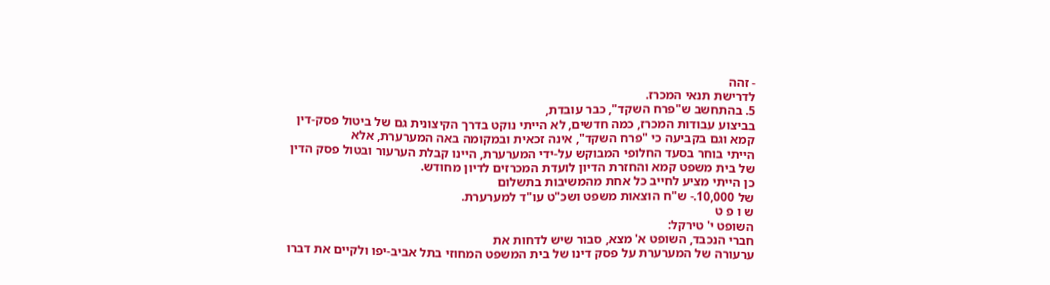- זהה
לדרישת תנאי המכרז.
5. בהתחשב ש"פרח השקד", כבר עובדת,
בביצוע עבודות המכרז, כמה חדשים, לא הייתי נוקט בדרך הקיצונית גם של ביטול פסק-דין
קמא וגם בקביעה כי "פרח השקד", אינה זכאית ובמקומה באה המערערת, אלא
הייתי בוחר בסעד החלופי המבוקש על-ידי המערערת, היינו קבלת הערעור ובטול פסק הדין
של בית משפט קמא והחזרת הדיון לועדת המכרזים לדיון מחודש.
כן הייתי מציע לחייב כל אחת מהמשיבות בתשלום
של 10,000.- ש"ח הוצאות משפט ושכ"ט עו"ד למערערת.
ש ו פ ט
השופט י' טירקל:
חברי הנכבד, השופט א' מצא, סבור שיש לדחות את
ערעורה של המערערת על פסק דינו של בית המשפט המחוזי בתל אביב-יפו ולקיים את דברו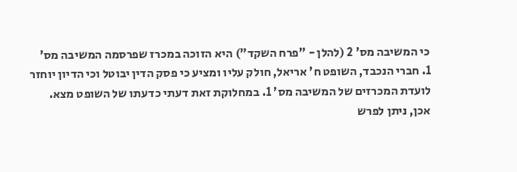כי המשיבה מס' 2 (להלן - "פרח השקד") היא הזוכה במכרז שפרסמה המשיבה מס'
1. חברי הנכבד, השופט ח' אריאל, חולק עליו ומציע כי פסק הדין יבוטל וכי הדיון יוחזר
לועדת המכרזים של המשיבה מס' 1. במחלוקת זאת דעתי כדעתו של השופט מצא.
אכן, ניתן לפרש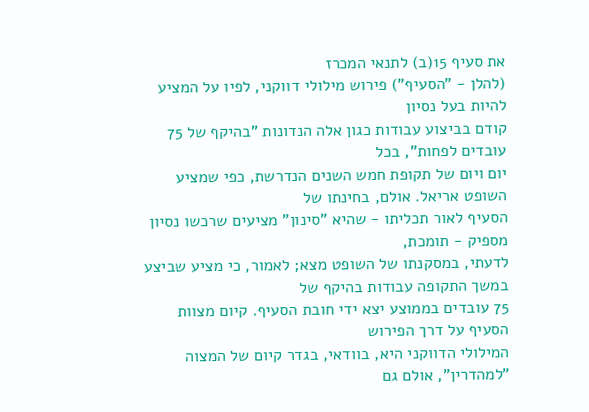את סעיף 15(ב) לתנאי המכרז
(להלן - "הסעיף") פירוש מילולי דווקני, לפיו על המציע להיות בעל נסיון
קודם בביצוע עבודות כגון אלה הנדונות "בהיקף של 75 עובדים לפחות", בכל
יום ויום של תקופת חמש השנים הנדרשת, כפי שמציע השופט אריאל. אולם, בחינתו של
הסעיף לאור תכליתו - שהיא "סינון" מציעים שרכשו נסיון מספיק - תומכת,
לדעתי, במסקנתו של השופט מצא; לאמור, כי מציע שביצע במשך התקופה עבודות בהיקף של
75 עובדים בממוצע יצא ידי חובת הסעיף. קיום מצוות הסעיף על דרך הפירוש
המילולי הדווקני היא, בוודאי, בגדר קיום של המצוה "למהדרין", אולם גם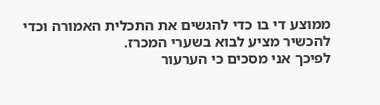ממוצע די בו כדי להגשים את התכלית האמורה וכדי להכשיר מציע לבוא בשערי המכרז.
לפיכך אני מסכים כי הערעור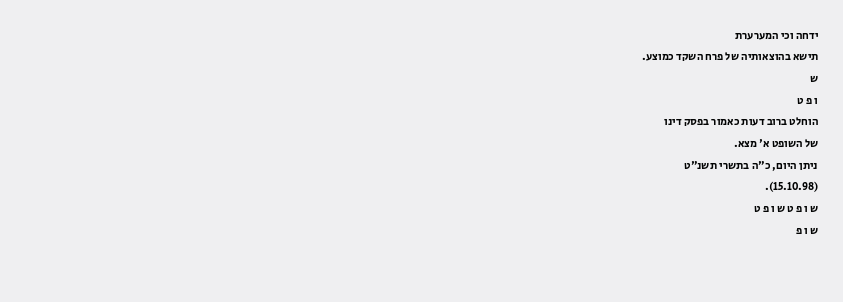ידחה וכי המערערת
תישא בהוצאותיה של פרח השקד כמוצע.
ש
ו פ ט
הוחלט ברוב דעות כאמור בפסק דינו
של השופט א' מצא.
ניתן היום, כ"ה בתשרי תשנ"ט
(15.10.98).
ש ו פ ט ש ו פ ט
ש ו פ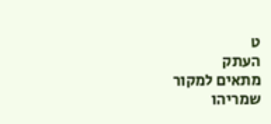ט
העתק
מתאים למקור
שמריהו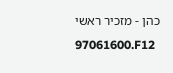כהן - מזכיר ראשי
97061600.F12